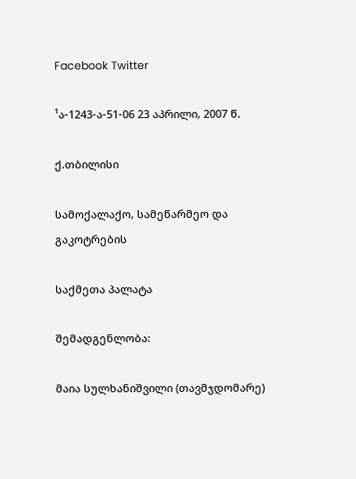Facebook Twitter

¹ა-1243-ა-51-06 23 აპრილი, 2007 წ.

ქ.თბილისი

სამოქალაქო, სამეწარმეო და გაკოტრების

საქმეთა პალატა

შემადგენლობა:

მაია სულხანიშვილი (თავმჯდომარე)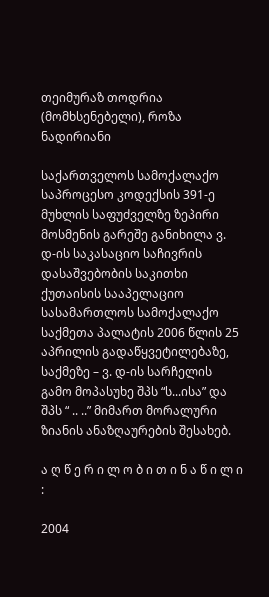თეიმურაზ თოდრია (მომხსენებელი), როზა ნადირიანი

საქართველოს სამოქალაქო საპროცესო კოდექსის 391-ე მუხლის საფუძველზე ზეპირი მოსმენის გარეშე განიხილა ვ. დ-ის საკასაციო საჩივრის დასაშვებობის საკითხი ქუთაისის სააპელაციო სასამართლოს სამოქალაქო საქმეთა პალატის 2006 წლის 25 აპრილის გადაწყვეტილებაზე, საქმეზე – ვ. დ-ის სარჩელის გამო მოპასუხე შპს “ს...ისა” და შპს “ .. ..” მიმართ მორალური ზიანის ანაზღაურების შესახებ.

ა ღ წ ე რ ი ლ ო ბ ი თ ი ნ ა წ ი ლ ი :

2004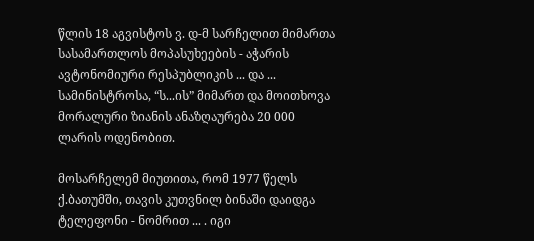წლის 18 აგვისტოს ვ. დ-მ სარჩელით მიმართა სასამართლოს მოპასუხეების - აჭარის ავტონომიური რესპუბლიკის ... და ... სამინისტროსა, “ს...ის” მიმართ და მოითხოვა მორალური ზიანის ანაზღაურება 20 000 ლარის ოდენობით.

მოსარჩელემ მიუთითა, რომ 1977 წელს ქ.ბათუმში, თავის კუთვნილ ბინაში დაიდგა ტელეფონი - ნომრით ... . იგი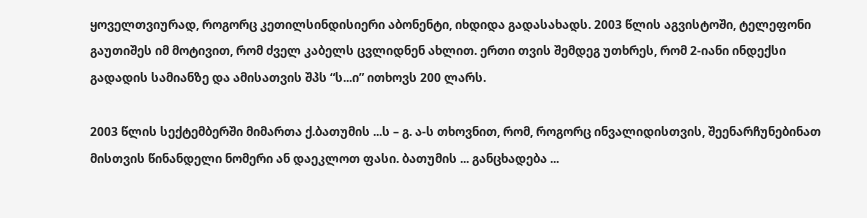ყოველთვიურად, როგორც კეთილსინდისიერი აბონენტი, იხდიდა გადასახადს. 2003 წლის აგვისტოში, ტელეფონი გაუთიშეს იმ მოტივით, რომ ძველ კაბელს ცვლიდნენ ახლით. ერთი თვის შემდეგ უთხრეს, რომ 2-იანი ინდექსი გადადის სამიანზე და ამისათვის შპს “ს...ი” ითხოვს 200 ლარს.

2003 წლის სექტემბერში მიმართა ქ.ბათუმის ...ს – გ. ა-ს თხოვნით, რომ, როგორც ინვალიდისთვის, შეენარჩუნებინათ მისთვის წინანდელი ნომერი ან დაეკლოთ ფასი. ბათუმის ... განცხადება ...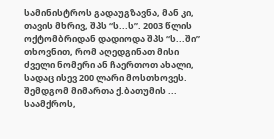სამინისტროს გადაუგზავნა, მან კი, თავის მხრივ, შპს “ს...ს”. 2003 წლის ოქტომბრიდან დადიოდა შპს “ს...ში” თხოვნით, რომ აღედგინათ მისი ძველი ნომერი ან ჩაერთოთ ახალი, სადაც ისევ 200 ლარი მოსთხოვეს. შემდგომ მიმართა ქ.ბათუმის ... საამქროს,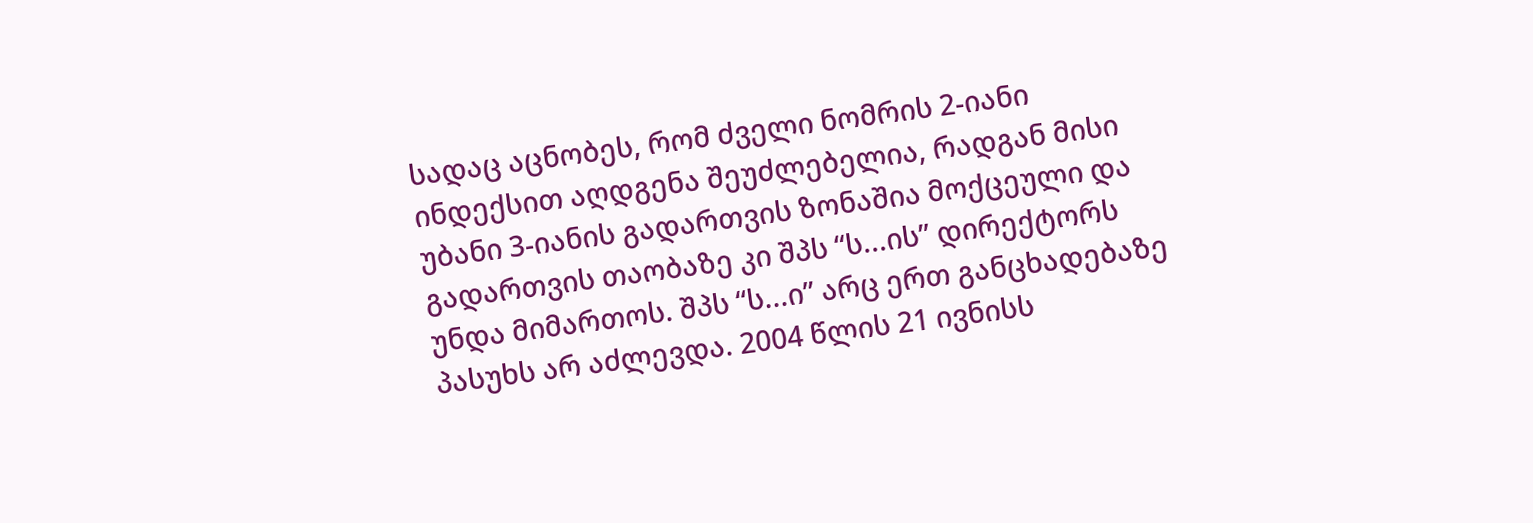სადაც აცნობეს, რომ ძველი ნომრის 2-იანი ინდექსით აღდგენა შეუძლებელია, რადგან მისი უბანი 3-იანის გადართვის ზონაშია მოქცეული და გადართვის თაობაზე კი შპს “ს...ის” დირექტორს უნდა მიმართოს. შპს “ს...ი” არც ერთ განცხადებაზე პასუხს არ აძლევდა. 2004 წლის 21 ივნისს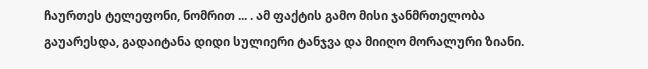ჩაურთეს ტელეფონი, ნომრით ... . ამ ფაქტის გამო მისი ჯანმრთელობა გაუარესდა, გადაიტანა დიდი სულიერი ტანჯვა და მიიღო მორალური ზიანი.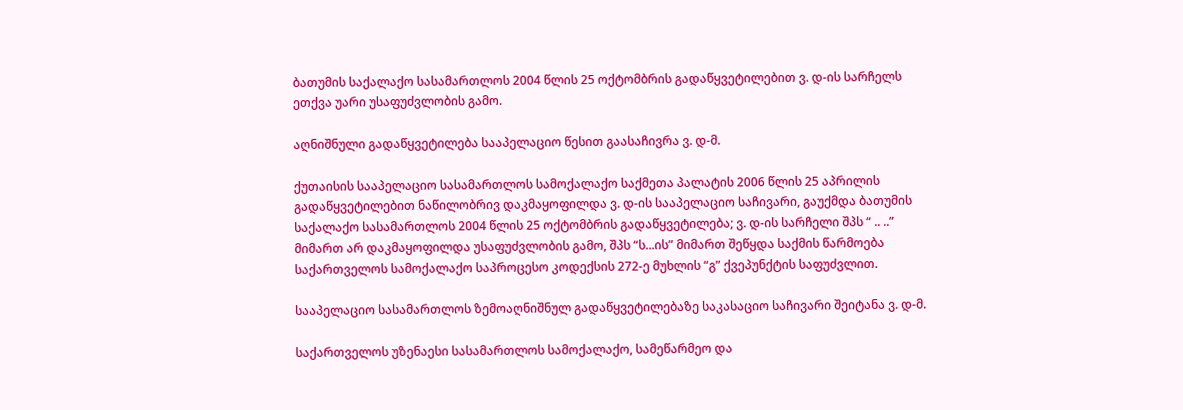ბათუმის საქალაქო სასამართლოს 2004 წლის 25 ოქტომბრის გადაწყვეტილებით ვ. დ-ის სარჩელს ეთქვა უარი უსაფუძვლობის გამო.

აღნიშნული გადაწყვეტილება სააპელაციო წესით გაასაჩივრა ვ. დ-მ.

ქუთაისის სააპელაციო სასამართლოს სამოქალაქო საქმეთა პალატის 2006 წლის 25 აპრილის გადაწყვეტილებით ნაწილობრივ დაკმაყოფილდა ვ. დ-ის სააპელაციო საჩივარი, გაუქმდა ბათუმის საქალაქო სასამართლოს 2004 წლის 25 ოქტომბრის გადაწყვეტილება; ვ. დ-ის სარჩელი შპს “ .. ..” მიმართ არ დაკმაყოფილდა უსაფუძვლობის გამო, შპს “ს...ის” მიმართ შეწყდა საქმის წარმოება საქართველოს სამოქალაქო საპროცესო კოდექსის 272-ე მუხლის “გ” ქვეპუნქტის საფუძვლით.

სააპელაციო სასამართლოს ზემოაღნიშნულ გადაწყვეტილებაზე საკასაციო საჩივარი შეიტანა ვ. დ-მ.

საქართველოს უზენაესი სასამართლოს სამოქალაქო, სამეწარმეო და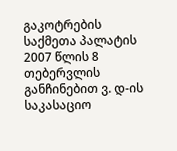გაკოტრების საქმეთა პალატის 2007 წლის 8 თებერვლის განჩინებით ვ. დ-ის საკასაციო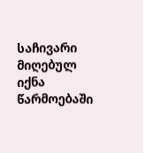საჩივარი მიღებულ იქნა წარმოებაში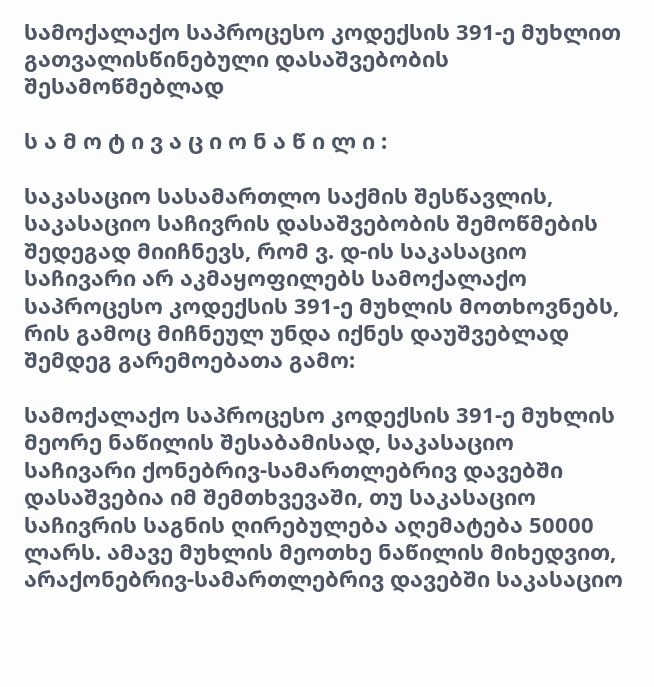სამოქალაქო საპროცესო კოდექსის 391-ე მუხლით გათვალისწინებული დასაშვებობის შესამოწმებლად

ს ა მ ო ტ ი ვ ა ც ი ო ნ ა წ ი ლ ი :

საკასაციო სასამართლო საქმის შესწავლის, საკასაციო საჩივრის დასაშვებობის შემოწმების შედეგად მიიჩნევს, რომ ვ. დ-ის საკასაციო საჩივარი არ აკმაყოფილებს სამოქალაქო საპროცესო კოდექსის 391-ე მუხლის მოთხოვნებს, რის გამოც მიჩნეულ უნდა იქნეს დაუშვებლად შემდეგ გარემოებათა გამო:

სამოქალაქო საპროცესო კოდექსის 391-ე მუხლის მეორე ნაწილის შესაბამისად, საკასაციო საჩივარი ქონებრივ-სამართლებრივ დავებში დასაშვებია იმ შემთხვევაში, თუ საკასაციო საჩივრის საგნის ღირებულება აღემატება 50000 ლარს. ამავე მუხლის მეოთხე ნაწილის მიხედვით, არაქონებრივ-სამართლებრივ დავებში საკასაციო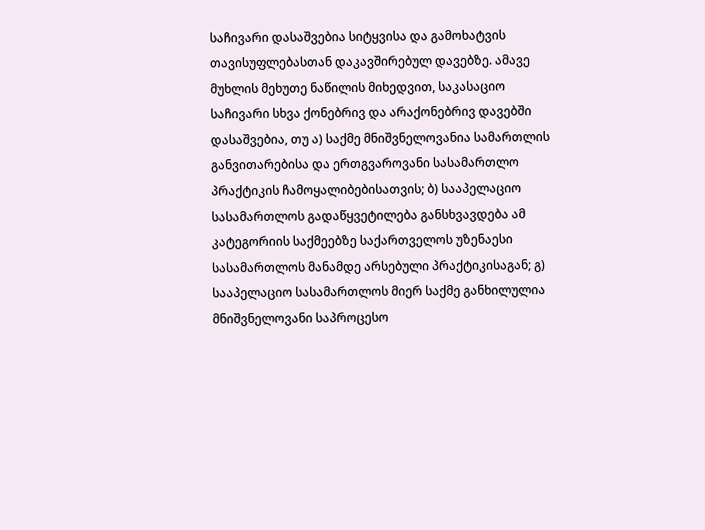საჩივარი დასაშვებია სიტყვისა და გამოხატვის თავისუფლებასთან დაკავშირებულ დავებზე. ამავე მუხლის მეხუთე ნაწილის მიხედვით, საკასაციო საჩივარი სხვა ქონებრივ და არაქონებრივ დავებში დასაშვებია, თუ ა) საქმე მნიშვნელოვანია სამართლის განვითარებისა და ერთგვაროვანი სასამართლო პრაქტიკის ჩამოყალიბებისათვის; ბ) სააპელაციო სასამართლოს გადაწყვეტილება განსხვავდება ამ კატეგორიის საქმეებზე საქართველოს უზენაესი სასამართლოს მანამდე არსებული პრაქტიკისაგან; გ) სააპელაციო სასამართლოს მიერ საქმე განხილულია მნიშვნელოვანი საპროცესო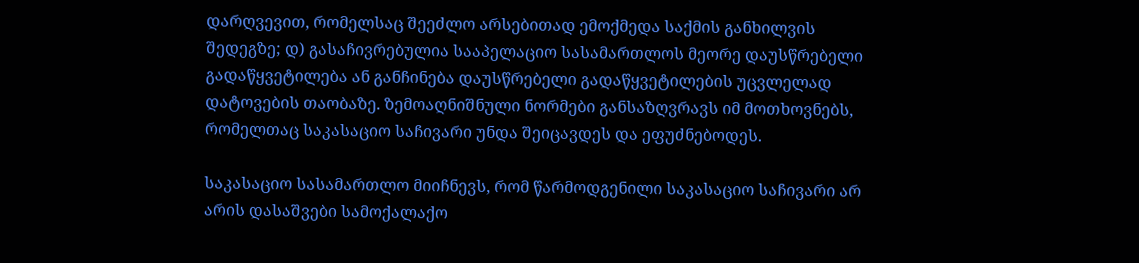დარღვევით, რომელსაც შეეძლო არსებითად ემოქმედა საქმის განხილვის შედეგზე; დ) გასაჩივრებულია სააპელაციო სასამართლოს მეორე დაუსწრებელი გადაწყვეტილება ან განჩინება დაუსწრებელი გადაწყვეტილების უცვლელად დატოვების თაობაზე. ზემოაღნიშნული ნორმები განსაზღვრავს იმ მოთხოვნებს, რომელთაც საკასაციო საჩივარი უნდა შეიცავდეს და ეფუძნებოდეს.

საკასაციო სასამართლო მიიჩნევს, რომ წარმოდგენილი საკასაციო საჩივარი არ არის დასაშვები სამოქალაქო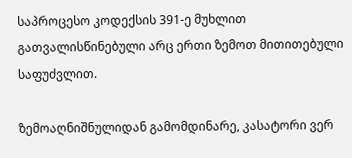საპროცესო კოდექსის 391-ე მუხლით გათვალისწინებული არც ერთი ზემოთ მითითებული საფუძვლით.

ზემოაღნიშნულიდან გამომდინარე, კასატორი ვერ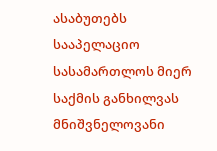ასაბუთებს სააპელაციო სასამართლოს მიერ საქმის განხილვას მნიშვნელოვანი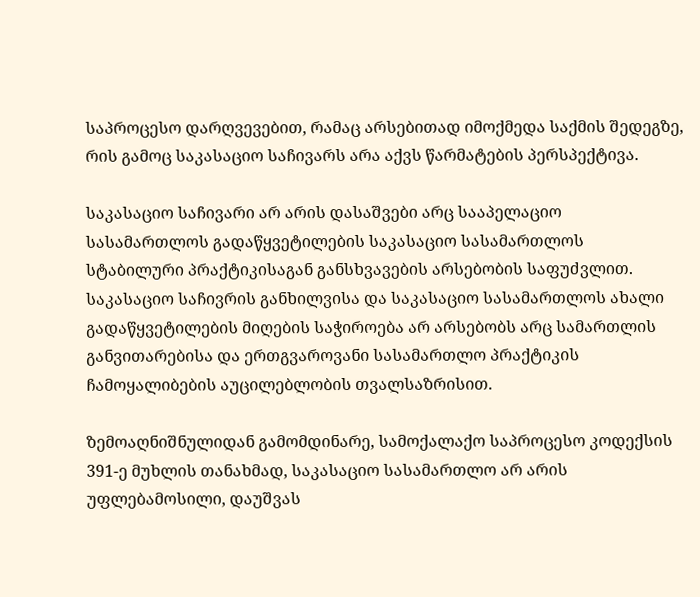საპროცესო დარღვევებით, რამაც არსებითად იმოქმედა საქმის შედეგზე, რის გამოც საკასაციო საჩივარს არა აქვს წარმატების პერსპექტივა.

საკასაციო საჩივარი არ არის დასაშვები არც სააპელაციო სასამართლოს გადაწყვეტილების საკასაციო სასამართლოს სტაბილური პრაქტიკისაგან განსხვავების არსებობის საფუძვლით. საკასაციო საჩივრის განხილვისა და საკასაციო სასამართლოს ახალი გადაწყვეტილების მიღების საჭიროება არ არსებობს არც სამართლის განვითარებისა და ერთგვაროვანი სასამართლო პრაქტიკის ჩამოყალიბების აუცილებლობის თვალსაზრისით.

ზემოაღნიშნულიდან გამომდინარე, სამოქალაქო საპროცესო კოდექსის 391-ე მუხლის თანახმად, საკასაციო სასამართლო არ არის უფლებამოსილი, დაუშვას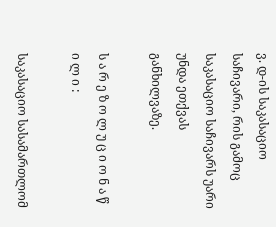ვ. დ-ის საკასაციო საჩივარი, რის გამოც საკასაციო საჩივარს უარი უნდა ეთქვას განხილვაზე.

ს ა რ ე ზ ო ლ უ ც ი ო ნ ა წ ი ლ ი :

საკასაციო სასამართლომ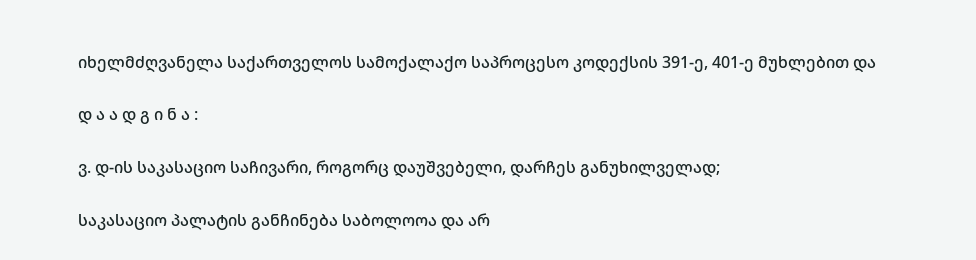იხელმძღვანელა საქართველოს სამოქალაქო საპროცესო კოდექსის 391-ე, 401-ე მუხლებით და

დ ა ა დ გ ი ნ ა :

ვ. დ-ის საკასაციო საჩივარი, როგორც დაუშვებელი, დარჩეს განუხილველად;

საკასაციო პალატის განჩინება საბოლოოა და არ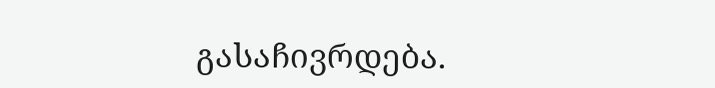გასაჩივრდება.